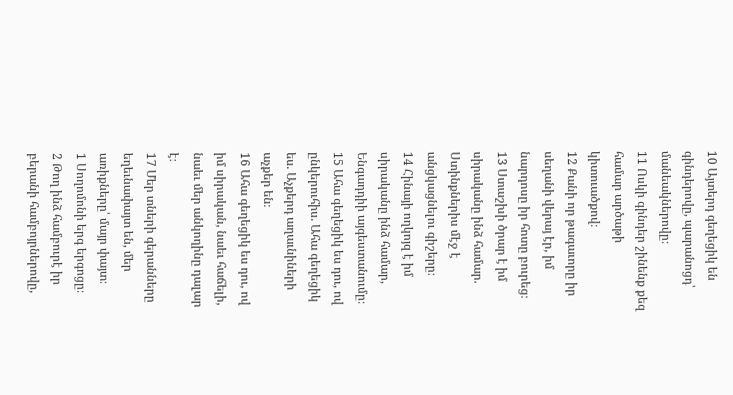10 Այտերդ գեղեցիկ են գինդերովը, պարանոցդ՝ մանեակներովը։
11 Ոսկի գինդեր շինենք քեզ համար արծաթի կիտուածքով։
12 Քանի որ թագաւորը իր սեղանի վերայ էր, իմ նարդոսը իր հոտը բուրեց։
13 Ստաշխի ծրար է իմ սիրականը ինձ համար. Ստինքներիս մէջ է անցկացնելու գիշերը։
14 Հինայի ողկոյզ է իմ սիրականը ինձ համար, Ենգադդիի այգեստանումը։
15 Ահա գեղեցիկ ես դու, ով ընկերուհիս. Ահա գեղեցիկ ես. Աչքերդ աղաւնիների աչքեր են։
16 Ահա գեղեցիկ ես դու, ով իմ սիրական, նաեւ հաճելի, նաեւ մեր անկողինը դալար է։
17 Մեր տների գերանները եղեւնափայտ են, մեր առիքները՝ մայր փայտ։
1 Սողոմոնի երգ երգոցը։
2 Թող ինձ համբուրէ իր բերանի համբոյրներովը,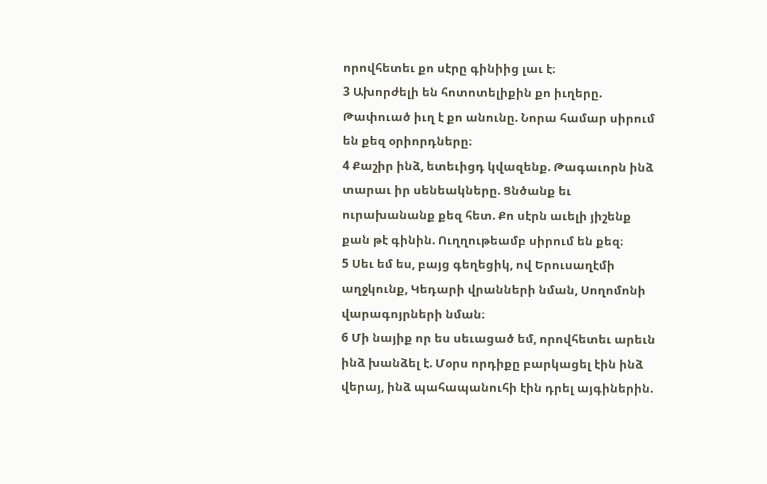որովհետեւ քո սէրը գինիից լաւ է։
3 Ախորժելի են հոտոտելիքին քո իւղերը. Թափուած իւղ է քո անունը. Նորա համար սիրում են քեզ օրիորդները։
4 Քաշիր ինձ, ետեւիցդ կվազենք. Թագաւորն ինձ տարաւ իր սենեակները. Ցնծանք եւ ուրախանանք քեզ հետ. Քո սէրն աւելի յիշենք քան թէ գինին. Ուղղութեամբ սիրում են քեզ։
5 Սեւ եմ ես, բայց գեղեցիկ, ով Երուսաղէմի աղջկունք, Կեդարի վրանների նման, Սողոմոնի վարագոյրների նման։
6 Մի նայիք որ ես սեւացած եմ, որովհետեւ արեւն ինձ խանձել է. Մօրս որդիքը բարկացել էին ինձ վերայ, ինձ պահապանուհի էին դրել այգիներին.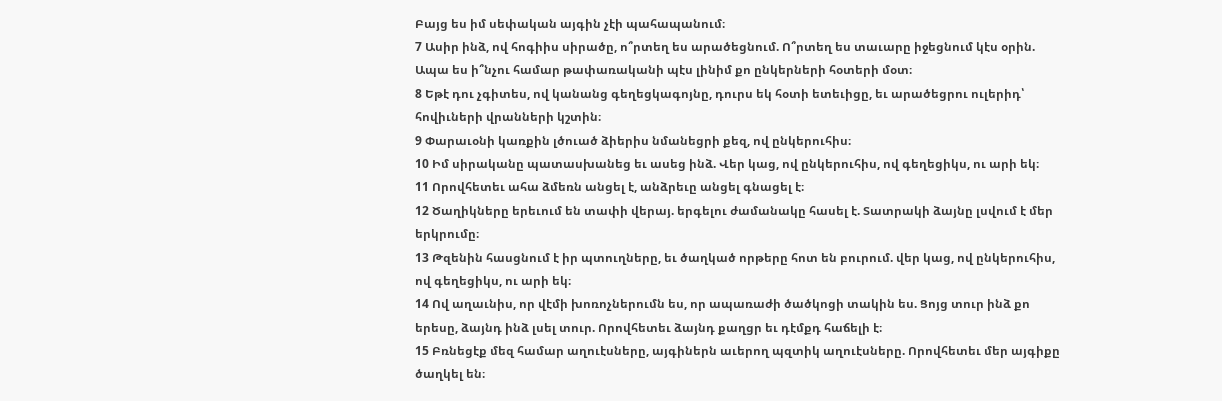Բայց ես իմ սեփական այգին չէի պահապանում։
7 Ասիր ինձ, ով հոգիիս սիրածը, ո՞րտեղ ես արածեցնում. Ո՞րտեղ ես տաւարը իջեցնում կէս օրին. Ապա ես ի՞նչու համար թափառականի պէս լինիմ քո ընկերների հօտերի մօտ։
8 Եթէ դու չգիտես, ով կանանց գեղեցկագոյնը, դուրս եկ հօտի ետեւիցը, եւ արածեցրու ուլերիդ՝ հովիւների վրանների կշտին։
9 Փարաւօնի կառքին լծուած ձիերիս նմանեցրի քեզ, ով ընկերուհիս։
10 Իմ սիրականը պատասխանեց եւ ասեց ինձ. Վեր կաց, ով ընկերուհիս, ով գեղեցիկս, ու արի եկ։
11 Որովհետեւ ահա ձմեռն անցել է, անձրեւը անցել գնացել է։
12 Ծաղիկները երեւում են տափի վերայ. երգելու ժամանակը հասել է. Տատրակի ձայնը լսվում է մեր երկրումը։
13 Թզենին հասցնում է իր պտուղները, եւ ծաղկած որթերը հոտ են բուրում. վեր կաց, ով ընկերուհիս, ով գեղեցիկս, ու արի եկ։
14 Ով աղաւնիս, որ վէմի խոռոչներումն ես, որ ապառաժի ծածկոցի տակին ես. Ցոյց տուր ինձ քո երեսը, ձայնդ ինձ լսել տուր. Որովհետեւ ձայնդ քաղցր եւ դէմքդ հաճելի է։
15 Բռնեցէք մեզ համար աղուէսները, այգիներն աւերող պզտիկ աղուէսները. Որովհետեւ մեր այգիքը ծաղկել են։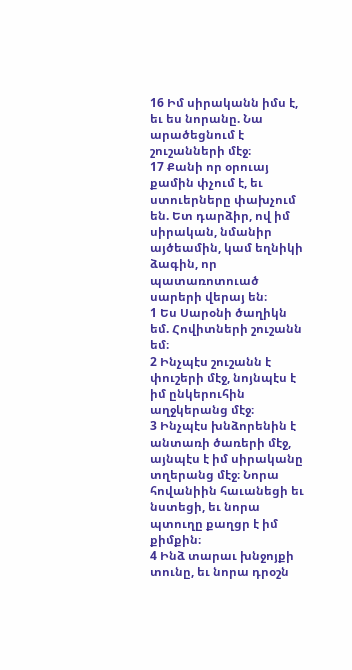16 Իմ սիրականն իմս է, եւ ես նորանը. Նա արածեցնում է շուշանների մէջ։
17 Քանի որ օրուայ քամին փչում է, եւ ստուերները փախչում են. Ետ դարձիր, ով իմ սիրական, նմանիր այծեամին, կամ եղնիկի ձագին, որ պատառոտուած սարերի վերայ են։
1 Ես Սարօնի ծաղիկն եմ. Հովիտների շուշանն եմ։
2 Ինչպէս շուշանն է փուշերի մէջ, նոյնպէս է իմ ընկերուհին աղջկերանց մէջ։
3 Ինչպէս խնձորենին է անտառի ծառերի մէջ, այնպէս է իմ սիրականը տղերանց մէջ։ Նորա հովանիին հաւանեցի եւ նստեցի, եւ նորա պտուղը քաղցր է իմ քիմքին։
4 Ինձ տարաւ խնջոյքի տունը, եւ նորա դրօշն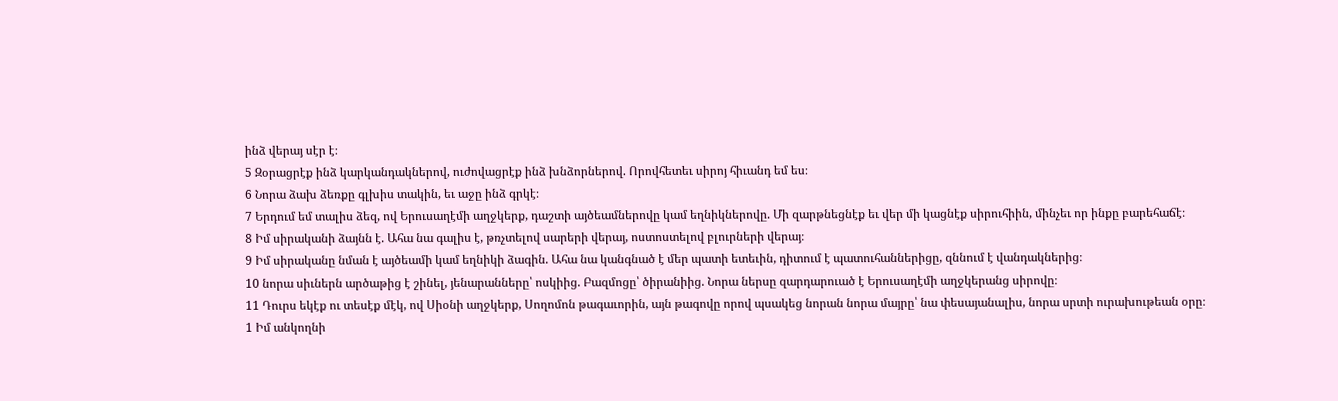ինձ վերայ սէր է։
5 Զօրացրէք ինձ կարկանդակներով, ուժովացրէք ինձ խնձորներով. Որովհետեւ սիրոյ հիւանդ եմ ես։
6 Նորա ձախ ձեռքը գլխիս տակին, եւ աջը ինձ գրկէ։
7 Երդում եմ տալիս ձեզ, ով Երուսաղէմի աղջկերք, դաշտի այծեամներովը կամ եղնիկներովը. Մի զարթնեցնէք եւ վեր մի կացնէք սիրուհիին, մինչեւ որ ինքը բարեհաճէ։
8 Իմ սիրականի ձայնն է. Ահա նա գալիս է, թռչտելով սարերի վերայ, ոստոստելով բլուրների վերայ։
9 Իմ սիրականը նման է այծեամի կամ եղնիկի ձագին. Ահա նա կանգնած է մեր պատի ետեւին, դիտում է պատուհաններիցը, զննում է վանդակներից։
10 նորա սիւներն արծաթից է շինել, յենարանները՝ ոսկիից. Բազմոցը՝ ծիրանիից. Նորա ներսը զարդարուած է Երուսաղէմի աղջկերանց սիրովը։
11 Դուրս եկէք ու տեսէք մէկ, ով Սիօնի աղջկերք, Սողոմոն թագաւորին, այն թագովը որով պսակեց նորան նորա մայրը՝ նա փեսայանալիս, նորա սրտի ուրախութեան օրը։
1 Իմ անկողնի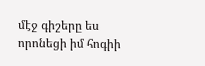մէջ գիշերը ես որոնեցի իմ հոգիի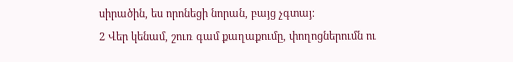սիրածին, ես որոնեցի նորան, բայց չգտայ։
2 Վեր կենամ, շուռ գամ քաղաքումը, փողոցներումն ու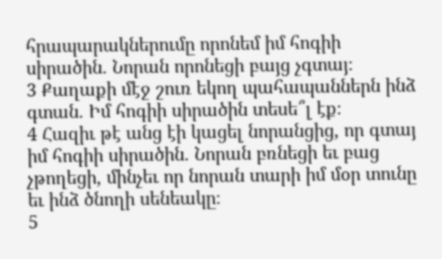հրապարակներումը որոնեմ իմ հոգիի սիրածին. Նորան որոնեցի բայց չգտայ։
3 Քաղաքի մէջ շուռ եկող պահապաններն ինձ գտան. Իմ հոգիի սիրածին տեսե՞լ էք։
4 Հազիւ թէ անց էի կացել նորանցից, որ գտայ իմ հոգիի սիրածին. Նորան բռնեցի եւ բաց չթողեցի, մինչեւ որ նորան տարի իմ մօր տունը եւ ինձ ծնողի սենեակը։
5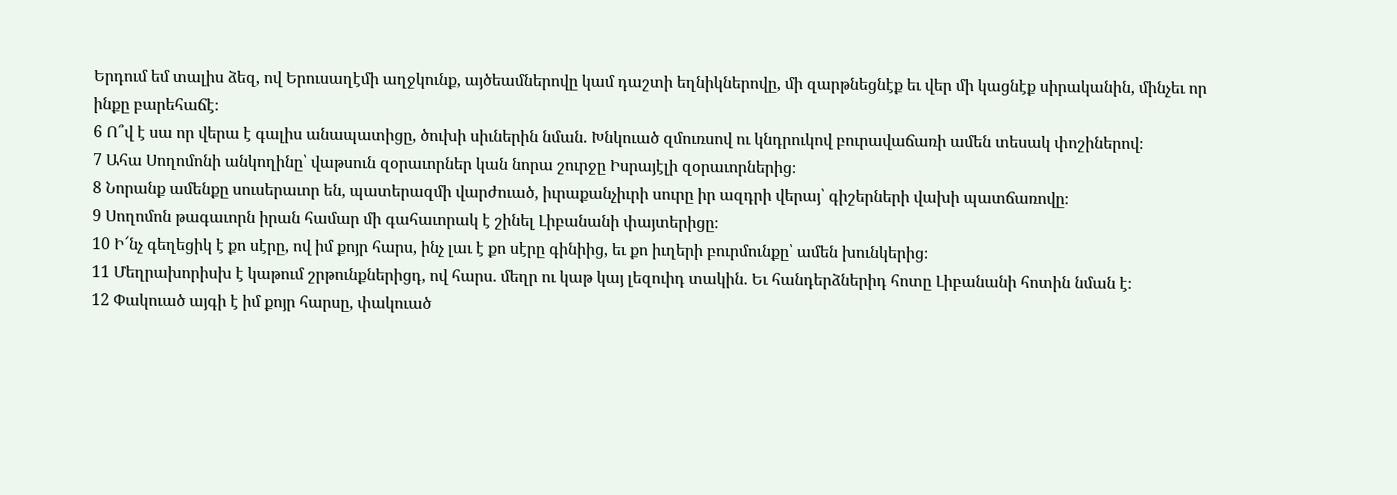Երդում եմ տալիս ձեզ, ով Երուսաղէմի աղջկունք, այծեամներովը կամ դաշտի եղնիկներովը, մի զարթնեցնէք եւ վեր մի կացնէք սիրականին, մինչեւ որ ինքը բարեհաճէ։
6 Ո՞վ է սա որ վերա է գալիս անապատիցը, ծուխի սիւներին նման. Խնկուած զմուռսով ու կնդրուկով բուրավաճառի ամեն տեսակ փոշիներով։
7 Ահա Սողոմոնի անկողինը՝ վաթսուն զօրաւորներ կան նորա շուրջը Իսրայէլի զօրաւորներից։
8 Նորանք ամենքը սուսերաւոր են, պատերազմի վարժուած, իւրաքանչիւրի սուրը իր ազդրի վերայ՝ գիշերների վախի պատճառովը։
9 Սողոմոն թագաւորն իրան համար մի գահաւորակ է շինել Լիբանանի փայտերիցը։
10 Ի՜նչ գեղեցիկ է քո սէրը, ով իմ քոյր հարս, ինչ լաւ է քո սէրը գինիից, եւ քո իւղերի բուրմունքը՝ ամեն խունկերից։
11 Մեղրախորիսխ է կաթում շրթունքներիցդ, ով հարս. մեղր ու կաթ կայ լեզուիդ տակին. Եւ հանդերձներիդ հոտը Լիբանանի հոտին նման է։
12 Փակուած այգի է իմ քոյր հարսը, փակուած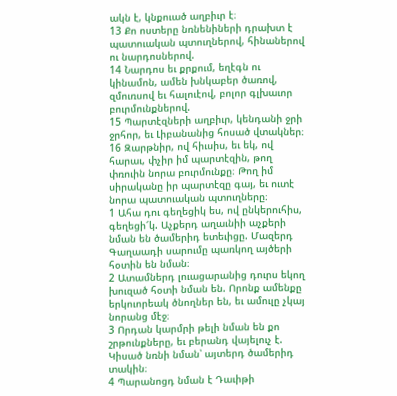ակն է, կնքուած աղբիւր է։
13 Քո ոստերը նռնենիների դրախտ է պատուական պտուղներով, հինաներով ու նարդոսներով.
14 Նարդոս եւ քրքում, եղէգն ու կինամոն, ամեն խնկաբեր ծառով, զմուռսով եւ հալուէով, բոլոր գլխաւոր բուրմունքներով.
15 Պարտէզների աղբիւր, կենդանի ջրի ջրհոր, եւ Լիբանանից հոսած վտակներ։
16 Զարթնիր, ով հիւսիս, եւ եկ, ով հարաւ, փչիր իմ պարտէզին, թող փռուին նորա բուրմունքը։ Թող իմ սիրականը իր պարտէզը գայ, եւ ուտէ նորա պատուական պտուղները։
1 Ահա դու գեղեցիկ ես, ով ընկերուհիս, գեղեցի՜կ. Աչքերդ աղաւնիի աչքերի նման են ծամերիդ ետեւիցը. Մազերդ Գաղաադի սարումը պառկող այծերի հօտին են նման։
2 Ատամներդ լուացարանից դուրս եկող խուզած հօտի նման են. Որոնք ամենքը երկուորեակ ծնողներ են, եւ ամուլը չկայ նորանց մէջ։
3 Որդան կարմրի թելի նման են քո շրթունքները, եւ բերանդ վայելուչ է. Կիսած նռնի նման՝ այտերդ ծամերիդ տակին։
4 Պարանոցդ նման է Դաւիթի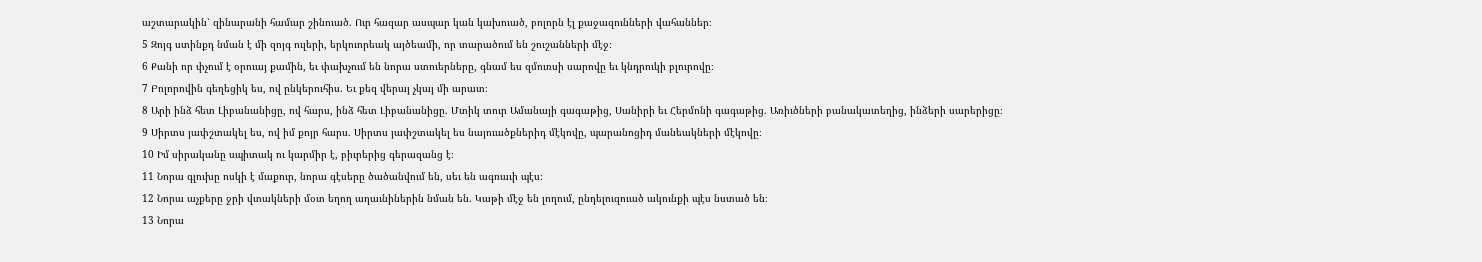աշտարակին՝ զինարանի համար շինուած. Ուր հազար ասպար կան կախուած, բոլորն էլ քաջազունների վահաններ։
5 Զոյգ ստինքդ նման է մի զոյգ ուլերի, երկուորեակ այծեամի, որ տարածում են շուշանների մէջ։
6 Քանի որ փչում է օրուայ քամին, եւ փախչում են նորա ստուերները, գնամ ես զմուռսի սարովը եւ կնդրուկի բլուրովը։
7 Բոլորովին գեղեցիկ ես, ով ընկերուհիս. Եւ քեզ վերայ չկայ մի արատ։
8 Արի ինձ հետ Լիբանանիցը, ով հարս, ինձ հետ Լիբանանիցը. Մտիկ տուր Ամանայի գագաթից, Սանիրի եւ Հերմոնի գագաթից. Առիւծների բանակատեղից, ինձերի սարերիցը։
9 Սիրտս յափշտակել ես, ով իմ քոյր հարս. Սիրտս յափշտակել ես նայուածքներիդ մէկովը, պարանոցիդ մանեակների մէկովը։
10 Իմ սիրականը սպիտակ ու կարմիր է, բիւրերից գերազանց է։
11 Նորա գլուխը ոսկի է մաքուր, նորա գէսերը ծածանվում են, սեւ են ագռաւի պէս։
12 Նորա աչքերը ջրի վտակների մօտ եղող աղաւնիներին նման են. Կաթի մէջ են լողում, ընդելուզուած ակունքի պէս նստած են։
13 Նորա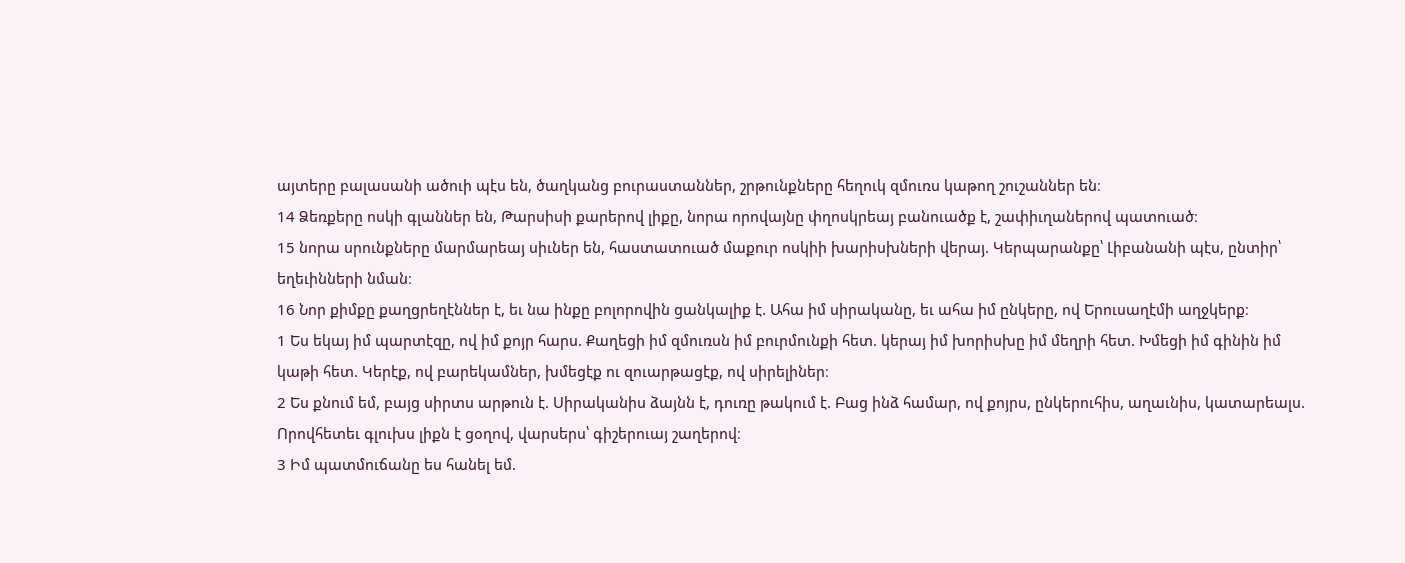այտերը բալասանի ածուի պէս են, ծաղկանց բուրաստաններ, շրթունքները հեղուկ զմուռս կաթող շուշաններ են։
14 Ձեռքերը ոսկի գլաններ են, Թարսիսի քարերով լիքը, նորա որովայնը փղոսկրեայ բանուածք է, շափիւղաներով պատուած։
15 նորա սրունքները մարմարեայ սիւներ են, հաստատուած մաքուր ոսկիի խարիսխների վերայ. Կերպարանքը՝ Լիբանանի պէս, ընտիր՝ եղեւինների նման։
16 Նոր քիմքը քաղցրեղէններ է, եւ նա ինքը բոլորովին ցանկալիք է. Ահա իմ սիրականը, եւ ահա իմ ընկերը, ով Երուսաղէմի աղջկերք։
1 Ես եկայ իմ պարտէզը, ով իմ քոյր հարս. Քաղեցի իմ զմուռսն իմ բուրմունքի հետ. կերայ իմ խորիսխը իմ մեղրի հետ. Խմեցի իմ գինին իմ կաթի հետ. Կերէք, ով բարեկամներ, խմեցէք ու զուարթացէք, ով սիրելիներ։
2 Ես քնում եմ, բայց սիրտս արթուն է. Սիրականիս ձայնն է, դուռը թակում է. Բաց ինձ համար, ով քոյրս, ընկերուհիս, աղաւնիս, կատարեալս. Որովհետեւ գլուխս լիքն է ցօղով, վարսերս՝ գիշերուայ շաղերով։
3 Իմ պատմուճանը ես հանել եմ.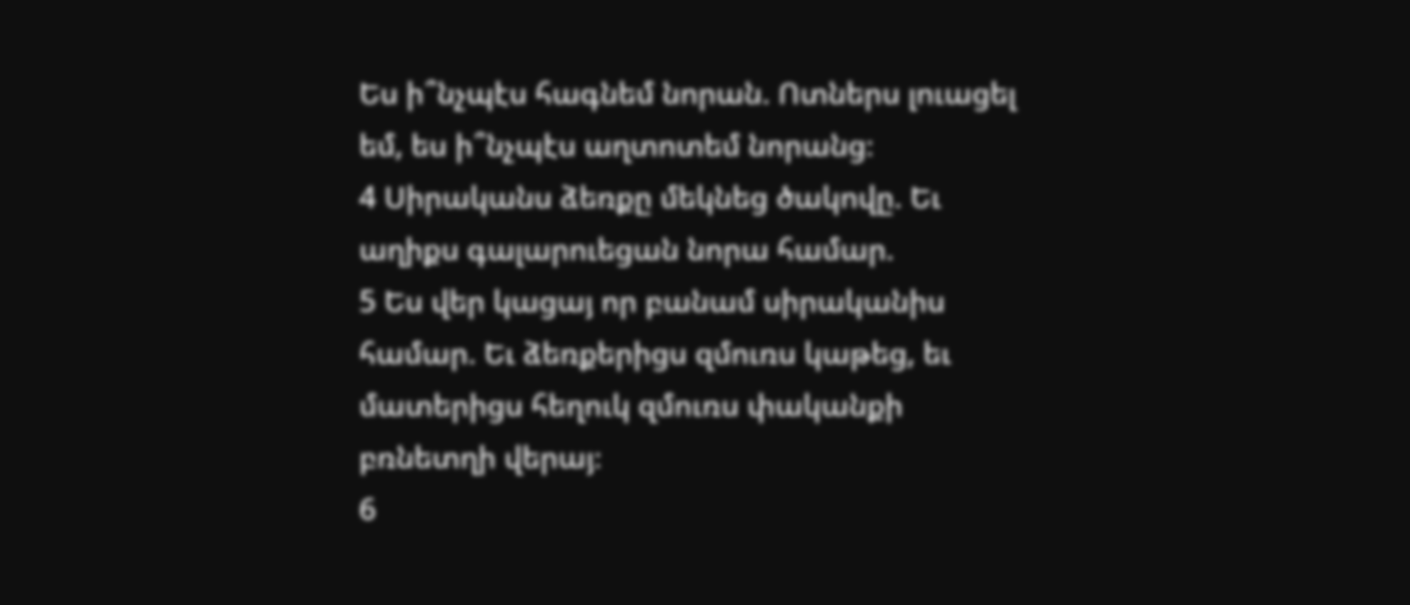Ես ի՞նչպէս հագնեմ նորան. Ոտներս լուացել եմ, ես ի՞նչպէս աղտոտեմ նորանց։
4 Սիրականս ձեռքը մեկնեց ծակովը. Եւ աղիքս գալարուեցան նորա համար.
5 Ես վեր կացայ որ բանամ սիրականիս համար. Եւ ձեռքերիցս զմուռս կաթեց, եւ մատերիցս հեղուկ զմուռս փականքի բռնետղի վերայ։
6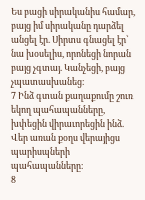Ես բացի սիրականիս համար, բայց իմ սիրականը դարձել անցել էր. Սիրտս գնացել էր՝ նա խօսելիս, որոնեցի նորան բայց չգտայ. Կանչեցի, բայց չպատասխանեց։
7 Ինձ գտան քաղաքումը շուռ եկող պահապանները, խփեցին վիրաւորեցին ինձ. Վեր առան քօղս վերայիցս պարիսպների պահապանները։
8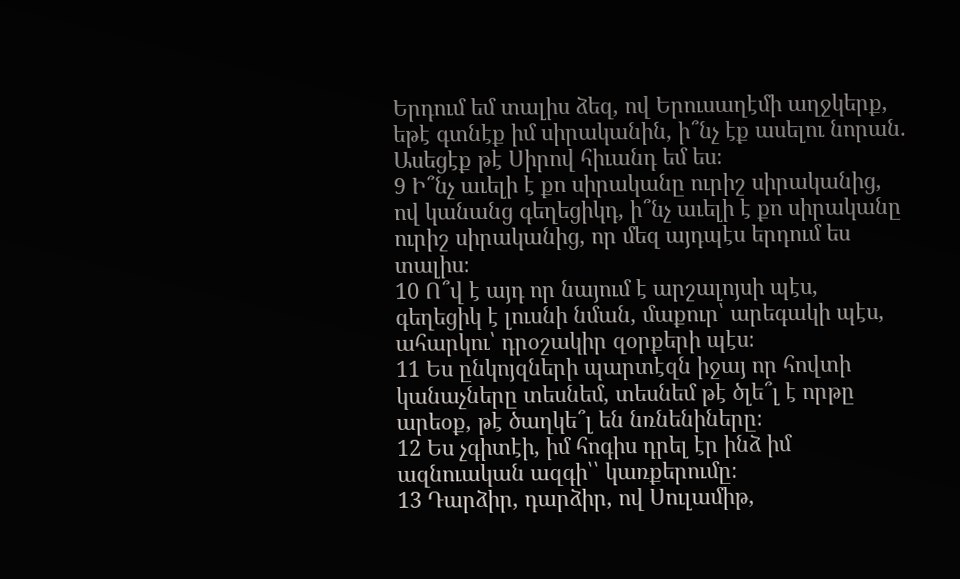Երդում եմ տալիս ձեզ, ով Երուսաղէմի աղջկերք, եթէ գտնէք իմ սիրականին, ի՞նչ էք ասելու նորան. Ասեցէք թէ Սիրով հիւանդ եմ ես։
9 Ի՞նչ աւելի է քո սիրականը ուրիշ սիրականից, ով կանանց գեղեցիկդ, ի՞նչ աւելի է քո սիրականը ուրիշ սիրականից, որ մեզ այդպէս երդում ես տալիս։
10 Ո՞վ է այդ որ նայում է արշալոյսի պէս, գեղեցիկ է լուսնի նման, մաքուր՝ արեգակի պէս, ահարկու՝ դրօշակիր զօրքերի պէս։
11 Ես ընկոյզների պարտէզն իջայ որ հովտի կանաչները տեսնեմ, տեսնեմ թէ ծլե՞լ է որթը արեօք, թէ ծաղկե՞լ են նռնենիները։
12 Ես չգիտէի, իմ հոգիս դրել էր ինձ իմ ազնուական ազգի՝՝ կառքերումը։
13 Դարձիր, դարձիր, ով Սուլամիթ,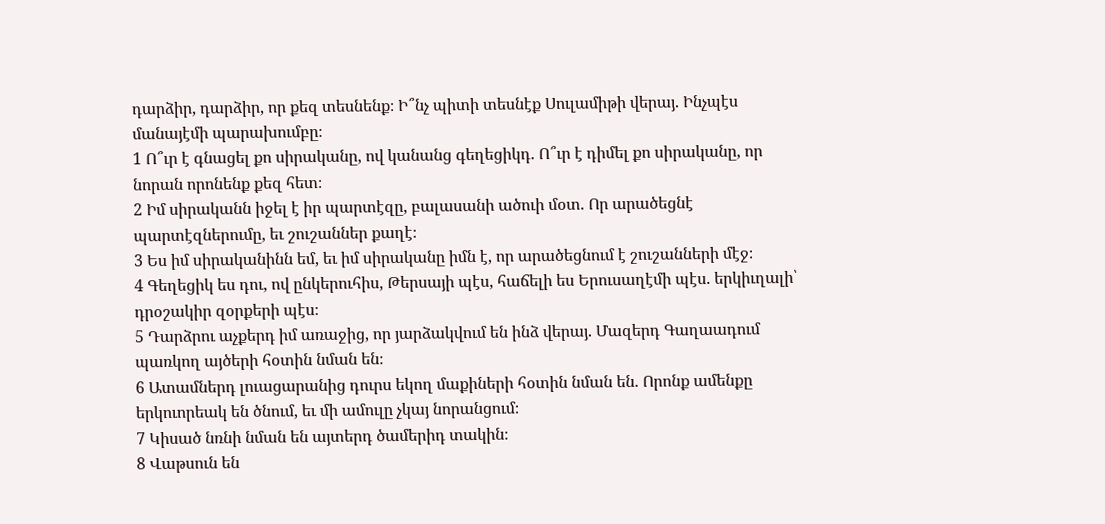դարձիր, դարձիր, որ քեզ տեսնենք։ Ի՞նչ պիտի տեսնէք Սուլամիթի վերայ. Ինչպէս մանայէմի պարախումբը։
1 Ո՞ւր է գնացել քո սիրականը, ով կանանց գեղեցիկդ. Ո՞ւր է դիմել քո սիրականը, որ նորան որոնենք քեզ հետ։
2 Իմ սիրականն իջել է իր պարտէզը, բալասանի ածուի մօտ. Որ արածեցնէ պարտէզներումը, եւ շուշաններ քաղէ։
3 Ես իմ սիրականինն եմ, եւ իմ սիրականը իմն է, որ արածեցնում է շուշանների մէջ։
4 Գեղեցիկ ես դու, ով ընկերուհիս, Թերսայի պէս, հաճելի ես Երուսաղէմի պէս. երկիւղալի՝ դրօշակիր զօրքերի պէս։
5 Դարձրու աչքերդ իմ առաջից, որ յարձակվում են ինձ վերայ. Մազերդ Գաղաադում պառկող այծերի հօտին նման են։
6 Ատամներդ լուացարանից դուրս եկող մաքիների հօտին նման են. Որոնք ամենքը երկուորեակ են ծնում, եւ մի ամուլը չկայ նորանցում։
7 Կիսած նռնի նման են այտերդ ծամերիդ տակին։
8 Վաթսուն են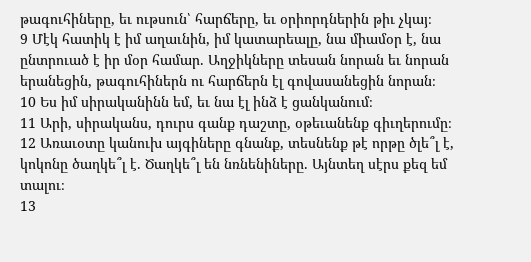թագուհիները, եւ ութսուն՝ հարճերը, եւ օրիորդներին թիւ չկայ։
9 Մէկ հատիկ է իմ աղաւնին, իմ կատարեալը, նա միամօր է, նա ընտրուած է իր մօր համար. Աղջիկները տեսան նորան եւ նորան երանեցին, թագուհիներն ու հարճերն էլ գովասանեցին նորան։
10 Ես իմ սիրականինն եմ, եւ նա էլ ինձ է ցանկանում։
11 Արի, սիրականս, դուրս գանք դաշտը, օթեւանենք գիւղերումը։
12 Առաւօտը կանուխ այգիները գնանք, տեսնենք թէ որթը ծլե՞լ է, կոկոնը ծաղկե՞լ է. Ծաղկե՞լ են նռնենիները. Այնտեղ սէրս քեզ եմ տալու։
13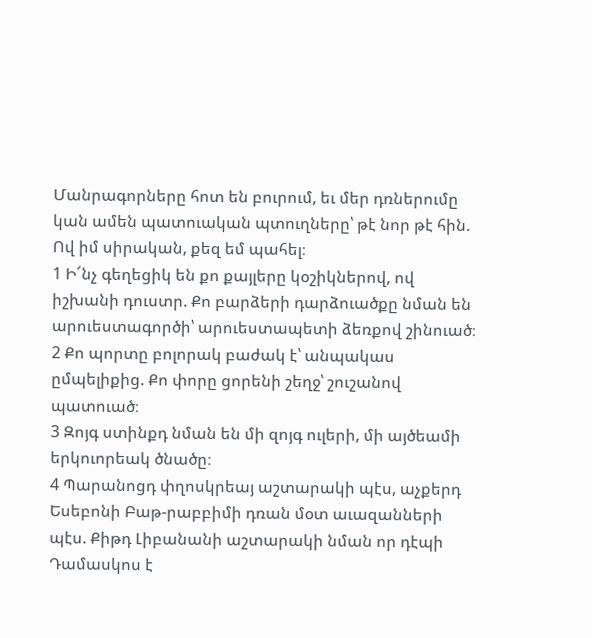Մանրագորները հոտ են բուրում, եւ մեր դռներումը կան ամեն պատուական պտուղները՝ թէ նոր թէ հին. Ով իմ սիրական, քեզ եմ պահել։
1 Ի՜նչ գեղեցիկ են քո քայլերը կօշիկներով, ով իշխանի դուստր. Քո բարձերի դարձուածքը նման են արուեստագործի՝ արուեստապետի ձեռքով շինուած։
2 Քո պորտը բոլորակ բաժակ է՝ անպակաս ըմպելիքից. Քո փորը ցորենի շեղջ՝ շուշանով պատուած։
3 Զոյգ ստինքդ նման են մի զոյգ ուլերի, մի այծեամի երկուորեակ ծնածը։
4 Պարանոցդ փղոսկրեայ աշտարակի պէս, աչքերդ Եսեբոնի Բաթ-րաբբիմի դռան մօտ աւազանների պէս. Քիթդ Լիբանանի աշտարակի նման որ դէպի Դամասկոս է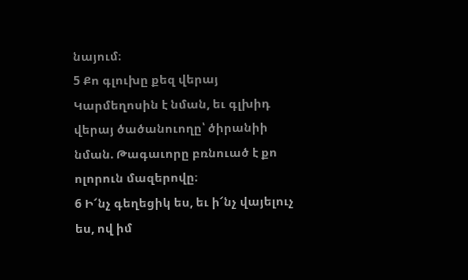նայում։
5 Քո գլուխը քեզ վերայ Կարմեղոսին է նման, եւ գլխիդ վերայ ծածանուողը՝ ծիրանիի նման. Թագաւորը բռնուած է քո ոլորուն մազերովը։
6 Ի՜նչ գեղեցիկ ես, եւ ի՜նչ վայելուչ ես, ով իմ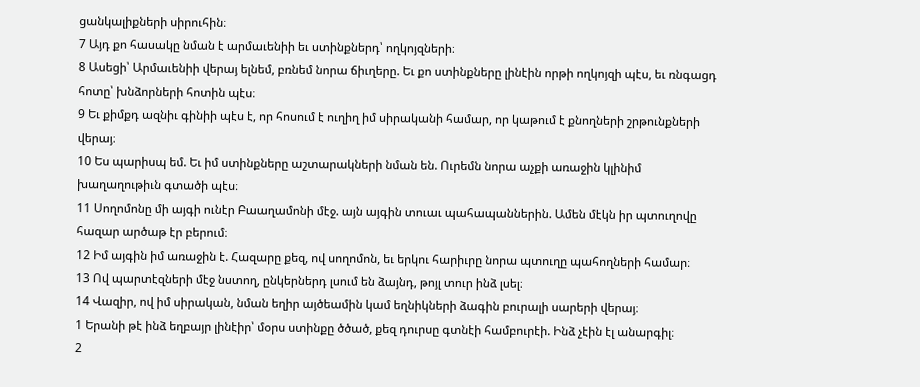ցանկալիքների սիրուհին։
7 Այդ քո հասակը նման է արմաւենիի եւ ստինքներդ՝ ողկոյզների։
8 Ասեցի՝ Արմաւենիի վերայ ելնեմ, բռնեմ նորա ճիւղերը. Եւ քո ստինքները լինէին որթի ողկոյզի պէս, եւ ռնգացդ հոտը՝ խնձորների հոտին պէս։
9 Եւ քիմքդ ազնիւ գինիի պէս է, որ հոսում է ուղիղ իմ սիրականի համար, որ կաթում է քնողների շրթունքների վերայ։
10 Ես պարիսպ եմ. Եւ իմ ստինքները աշտարակների նման են. Ուրեմն նորա աչքի առաջին կլինիմ խաղաղութիւն գտածի պէս։
11 Սողոմոնը մի այգի ունէր Բաաղամոնի մէջ. այն այգին տուաւ պահապաններին. Ամեն մէկն իր պտուղովը հազար արծաթ էր բերում։
12 Իմ այգին իմ առաջին է. Հազարը քեզ, ով սողոմոն, եւ երկու հարիւրը նորա պտուղը պահողների համար։
13 Ով պարտէզների մէջ նստող, ընկերներդ լսում են ձայնդ, թոյլ տուր ինձ լսել։
14 Վազիր, ով իմ սիրական, նման եղիր այծեամին կամ եղնիկների ձագին բուրալի սարերի վերայ։
1 Երանի թէ ինձ եղբայր լինէիր՝ մօրս ստինքը ծծած, քեզ դուրսը գտնէի համբուրէի. Ինձ չէին էլ անարգիլ։
2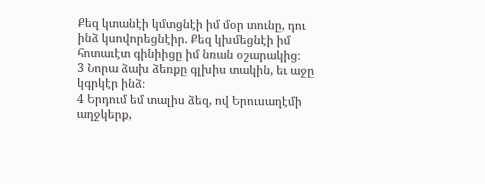Քեզ կտանէի կմտցնէի իմ մօր տունը, դու ինձ կսովորեցնէիր. Քեզ կխմեցնէի իմ հոտաւէտ գինիիցը իմ նռան օշարակից։
3 Նորա ձախ ձեռքը գլխիս տակին, եւ աջը կգրկէր ինձ։
4 Երդում եմ տալիս ձեզ, ով Երուսաղէմի աղջկերք,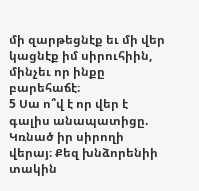մի զարթեցնէք եւ մի վեր կացնէք իմ սիրուհիին, մինչեւ որ ինքը բարեհաճէ։
5 Սա ո՞վ է որ վեր է գալիս անապատիցը. Կռնած իր սիրողի վերայ։ Քեզ խնձորենիի տակին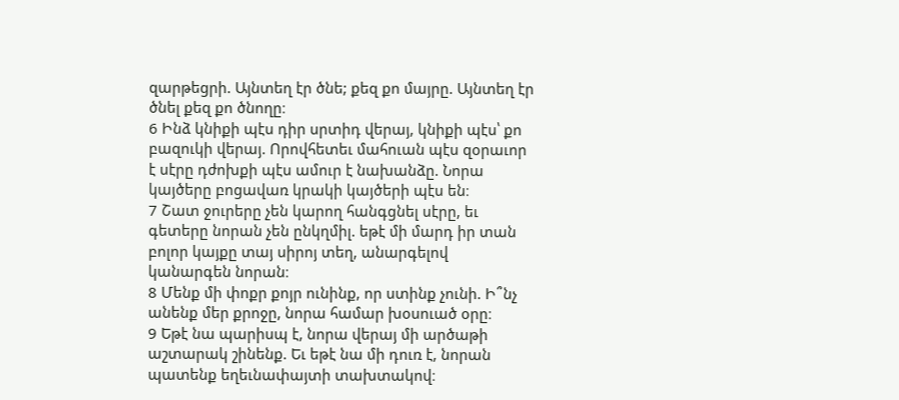զարթեցրի. Այնտեղ էր ծնե; քեզ քո մայրը. Այնտեղ էր ծնել քեզ քո ծնողը։
6 Ինձ կնիքի պէս դիր սրտիդ վերայ, կնիքի պէս՝ քո բազուկի վերայ. Որովհետեւ մահուան պէս զօրաւոր է սէրը դժոխքի պէս ամուր է նախանձը. Նորա կայծերը բոցավառ կրակի կայծերի պէս են։
7 Շատ ջուրերը չեն կարող հանգցնել սէրը, եւ գետերը նորան չեն ընկղմիլ. եթէ մի մարդ իր տան բոլոր կայքը տայ սիրոյ տեղ, անարգելով կանարգեն նորան։
8 Մենք մի փոքր քոյր ունինք, որ ստինք չունի. Ի՞նչ անենք մեր քրոջը, նորա համար խօսուած օրը։
9 Եթէ նա պարիսպ է, նորա վերայ մի արծաթի աշտարակ շինենք. Եւ եթէ նա մի դուռ է, նորան պատենք եղեւնափայտի տախտակով։